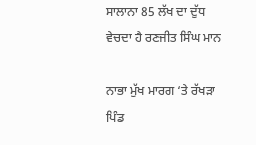ਸਾਲਾਨਾ 85 ਲੱਖ ਦਾ ਦੁੱਧ ਵੇਚਦਾ ਹੈ ਰਣਜੀਤ ਸਿੰਘ ਮਾਨ

ਨਾਭਾ ਮੁੱਖ ਮਾਰਗ ‘ਤੇ ਰੱਖੜਾ ਪਿੰਡ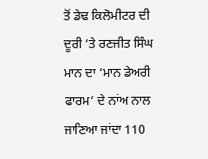ਤੋਂ ਡੇਢ ਕਿਲੋਮੀਟਰ ਦੀ ਦੂਰੀ ‘ਤੇ ਰਣਜੀਤ ਸਿੰਘ ਮਾਨ ਦਾ ‘ਮਾਨ ਡੇਅਰੀ ਫਾਰਮ’ ਦੇ ਨਾਂਅ ਨਾਲ ਜਾਣਿਆ ਜਾਂਦਾ 110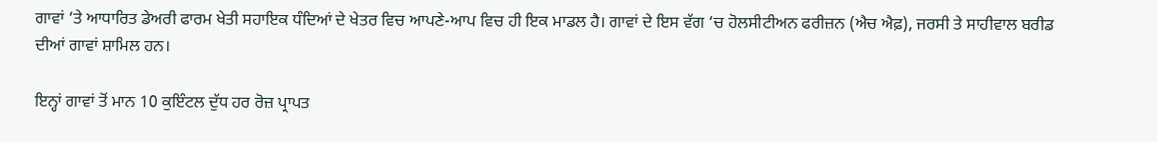ਗਾਵਾਂ ‘ਤੇ ਆਧਾਰਿਤ ਡੇਅਰੀ ਫਾਰਮ ਖੇਤੀ ਸਹਾਇਕ ਧੰਦਿਆਂ ਦੇ ਖੇਤਰ ਵਿਚ ਆਪਣੇ-ਆਪ ਵਿਚ ਹੀ ਇਕ ਮਾਡਲ ਹੈ। ਗਾਵਾਂ ਦੇ ਇਸ ਵੱਗ ‘ਚ ਹੋਲਸੀਟੀਅਨ ਫਰੀਜ਼ਨ (ਐਚ ਐਫ਼), ਜਰਸੀ ਤੇ ਸਾਹੀਵਾਲ ਬਰੀਡ ਦੀਆਂ ਗਾਵਾਂ ਸ਼ਾਮਿਲ ਹਨ।

ਇਨ੍ਹਾਂ ਗਾਵਾਂ ਤੋਂ ਮਾਨ 10 ਕੁਇੰਟਲ ਦੁੱਧ ਹਰ ਰੋਜ਼ ਪ੍ਰਾਪਤ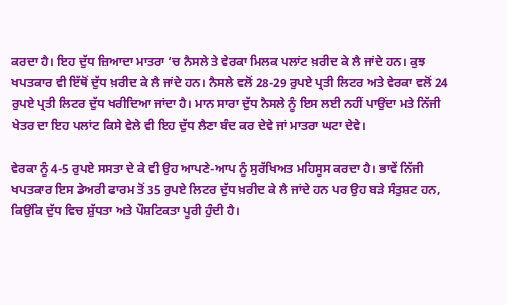ਕਰਦਾ ਹੈ। ਇਹ ਦੁੱਧ ਜ਼ਿਆਦਾ ਮਾਤਰਾ ‘ਚ ਨੈਸਲੇ ਤੇ ਵੇਰਕਾ ਮਿਲਕ ਪਲਾਂਟ ਖ਼ਰੀਦ ਕੇ ਲੈ ਜਾਂਦੇ ਹਨ। ਕੁਝ ਖਪਤਕਾਰ ਵੀ ਇੱਥੋਂ ਦੁੱਧ ਖ਼ਰੀਦ ਕੇ ਲੈ ਜਾਂਦੇ ਹਨ। ਨੈਸਲੇ ਵਲੋਂ 28-29 ਰੁਪਏ ਪ੍ਰਤੀ ਲਿਟਰ ਅਤੇ ਵੇਰਕਾ ਵਲੋਂ 24 ਰੁਪਏ ਪ੍ਰਤੀ ਲਿਟਰ ਦੁੱਧ ਖਰੀਦਿਆ ਜਾਂਦਾ ਹੈ। ਮਾਨ ਸਾਰਾ ਦੁੱਧ ਨੈਸਲੇ ਨੂੰ ਇਸ ਲਈ ਨਹੀਂ ਪਾਉਂਦਾ ਮਤੇ ਨਿੱਜੀ ਖੇਤਰ ਦਾ ਇਹ ਪਲਾਂਟ ਕਿਸੇ ਵੇਲੇ ਵੀ ਇਹ ਦੁੱਧ ਲੈਣਾ ਬੰਦ ਕਰ ਦੇਵੇ ਜਾਂ ਮਾਤਰਾ ਘਟਾ ਦੇਵੇ।

ਵੇਰਕਾ ਨੂੰ 4-5 ਰੁਪਏ ਸਸਤਾ ਦੇ ਕੇ ਵੀ ਉਹ ਆਪਣੇ-ਆਪ ਨੂੰ ਸੁਰੱਖਿਅਤ ਮਹਿਸੂਸ ਕਰਦਾ ਹੈ। ਭਾਵੇਂ ਨਿੱਜੀ ਖਪਤਕਾਰ ਇਸ ਡੇਅਰੀ ਫਾਰਮ ਤੋਂ 35 ਰੁਪਏ ਲਿਟਰ ਦੁੱਧ ਖ਼ਰੀਦ ਕੇ ਲੈ ਜਾਂਦੇ ਹਨ ਪਰ ਉਹ ਬੜੇ ਸੰਤੁਸ਼ਟ ਹਨ, ਕਿਉਂਕਿ ਦੁੱਧ ਵਿਚ ਸ਼ੁੱਧਤਾ ਅਤੇ ਪੌਸ਼ਟਿਕਤਾ ਪੂਰੀ ਹੁੰਦੀ ਹੈ।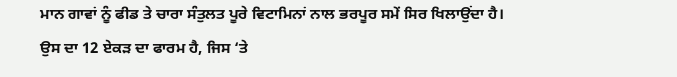ਮਾਨ ਗਾਵਾਂ ਨੂੰ ਫੀਡ ਤੇ ਚਾਰਾ ਸੰਤੁਲਤ ਪੂਰੇ ਵਿਟਾਮਿਨਾਂ ਨਾਲ ਭਰਪੂਰ ਸਮੇਂ ਸਿਰ ਖਿਲਾਉਂਦਾ ਹੈ। ਉਸ ਦਾ 12 ਏਕੜ ਦਾ ਫਾਰਮ ਹੈ, ਜਿਸ ‘ਤੇ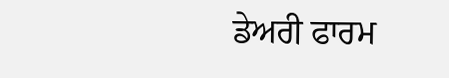ਡੇਅਰੀ ਫਾਰਮ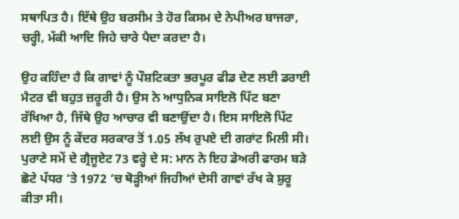ਸਥਾਪਿਤ ਹੈ। ਇੱਥੇ ਉਹ ਬਰਸੀਮ ਤੇ ਹੋਰ ਕਿਸਮ ਦੇ ਨੇਪੀਅਰ ਬਾਜਰਾ, ਚਰ੍ਹੀ, ਮੱਕੀ ਆਦਿ ਜਿਹੇ ਚਾਰੇ ਪੈਦਾ ਕਰਦਾ ਹੈ।

ਉਹ ਕਹਿੰਦਾ ਹੈ ਕਿ ਗਾਵਾਂ ਨੂੰ ਪੌਸ਼ਟਿਕਤਾ ਭਰਪੂਰ ਫੀਡ ਦੇਣ ਲਈ ਡਰਾਈ ਮੈਟਰ ਵੀ ਬਹੁਤ ਜ਼ਰੂਰੀ ਹੈ। ਉਸ ਨੇ ਆਧੁਨਿਕ ਸਾਇਲੋ ਪਿੱਟ ਬਣਾ ਰੱਖਿਆ ਹੈ, ਜਿੱਥੇ ਉਹ ਆਚਾਰ ਵੀ ਬਣਾਉਂਦਾ ਹੈ। ਇਸ ਸਾਇਲੋ ਪਿੱਟ ਲਈ ਉਸ ਨੂੰ ਕੇਂਦਰ ਸਰਕਾਰ ਤੋਂ 1.05 ਲੱਖ ਰੁਪਏ ਦੀ ਗਰਾਂਟ ਮਿਲੀ ਸੀ। ਪੁਰਾਣੇ ਸਮੇਂ ਦੇ ਗ੍ਰੈਜੂਏਟ 73 ਵਰ੍ਹੇ ਦੇ ਸ: ਮਾਨ ਨੇ ਇਹ ਡੇਅਰੀ ਫਾਰਮ ਬੜੇ ਛੋਟੇ ਪੱਧਰ ‘ਤੇ 1972 ‘ਚ ਥੋੜ੍ਹੀਆਂ ਜਿਹੀਆਂ ਦੇਸੀ ਗਾਵਾਂ ਰੱਖ ਕੇ ਸ਼ੁਰੂ ਕੀਤਾ ਸੀ।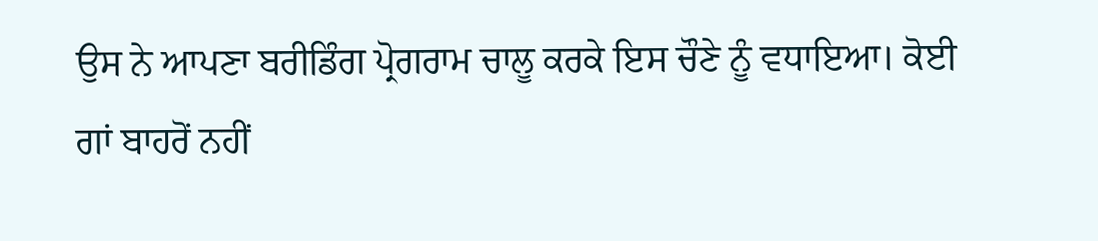ਉਸ ਨੇ ਆਪਣਾ ਬਰੀਡਿੰਗ ਪ੍ਰੋਗਰਾਮ ਚਾਲੂ ਕਰਕੇ ਇਸ ਚੌਣੇ ਨੂੰ ਵਧਾਇਆ। ਕੋਈ ਗਾਂ ਬਾਹਰੋਂ ਨਹੀਂ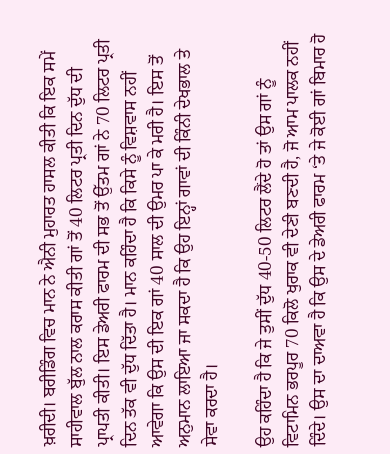ਖ਼ਰੀਦੀ। ਬਰੀਡਿੰਗ ਵਿਚ ਮਾਨ ਨੇ ਐਨੀ ਮੁਹਾਰਤ ਹਾਸਲ ਕੀਤੀ ਕਿ ਇਕ ਸਮੇਂ ਸਾਹੀਵਾਲ ਬੁੱਲ ਨਾਲ ਕਰਾਸ ਕੀਤੀ ਗਾਂ ਤੋਂ 40 ਲਿਟਰ ਪ੍ਰਤੀ ਦਿਨ ਦੁੱਧ ਦੀ ਪ੍ਰਾਪਤੀ ਕੀਤੀ। ਇਸ ਡੇਅਰੀ ਫਾਰਮ ਦੀ ਸਭ ਤੋਂ ਉੱਤਮ ਗਾਂ ਨੇ 70 ਲਿਟਰ ਪ੍ਰਤੀ ਦਿਨ ਤੱਕ ਵੀ ਦੁੱਧ ਦਿੱਤਾ ਹੈ। ਮਾਨ ਕਹਿੰਦਾ ਹੈ ਕਿ ਕਿਸੇ ਨੂੰ ਵਿਸ਼ਵਾਸ ਨਹੀਂ ਆਵੇਗਾ ਕਿ ਉਸ ਦੀ ਇਕ ਗਾਂ 40 ਸਾਲ ਦੀ ਉਮਰ ਪਾ ਕੇ ਮਰੀ ਹੈ। ਇਸ ਤੋਂ ਅਨੁਮਾਨ ਲਾਇਆ ਜਾ ਸਕਦਾ ਹੈ ਕਿ ਉਹ ਇਨ੍ਹਾਂ ਗਾਵਾਂ ਦੀ ਕਿੰਨੀ ਦੇਖਭਾਲ ਤੇ ਸੇਵਾ ਕਰਦਾ ਹੈ।

ਉਹ ਕਹਿੰਦਾ ਹੈ ਕਿ ਜੇ ਤੁਸੀਂ ਦੁੱਧ 40-50 ਲਿਟਰ ਲੈਂਦੇ ਹੋ ਤਾਂ ਉਸ ਗਾਂ ਨੂੰ ਵਿਟਾਮਿਨ ਭਰਪੂਰ 70 ਕਿਲੋ ਖੁਰਾਕ ਵੀ ਦੇਣੀ ਬਣਦੀ ਹੈ, ਜੋ ਆਮ ਪਾਲਕ ਨਹੀਂ ਦਿੰਦੇ। ਉਸ ਦਾ ਦਾਅਵਾ ਹੈ ਕਿ ਉਸ ਦੇ ਡੇਅਰੀ ਫਾਰਮ ‘ਤੇ ਜੇ ਕੋਈ ਗਾਂ ਬਿਮਾਰ ਹੋ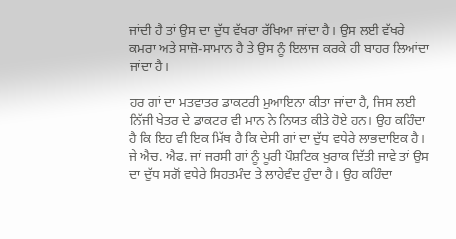ਜਾਂਦੀ ਹੈ ਤਾਂ ਉਸ ਦਾ ਦੁੱਧ ਵੱਖਰਾ ਰੱਖਿਆ ਜਾਂਦਾ ਹੈ। ਉਸ ਲਈ ਵੱਖਰੇ ਕਮਰਾ ਅਤੇ ਸਾਜ਼ੋ-ਸਾਮਾਨ ਹੈ ਤੇ ਉਸ ਨੂੰ ਇਲਾਜ ਕਰਕੇ ਹੀ ਬਾਹਰ ਲਿਆਂਦਾ ਜਾਂਦਾ ਹੈ।

ਹਰ ਗਾਂ ਦਾ ਮਤਵਾਤਰ ਡਾਕਟਰੀ ਮੁਆਇਨਾ ਕੀਤਾ ਜਾਂਦਾ ਹੈ, ਜਿਸ ਲਈ ਨਿੱਜੀ ਖੇਤਰ ਦੇ ਡਾਕਟਰ ਵੀ ਮਾਨ ਨੇ ਨਿਯਤ ਕੀਤੇ ਹੋਏ ਹਨ। ਉਹ ਕਹਿੰਦਾ ਹੈ ਕਿ ਇਹ ਵੀ ਇਕ ਮਿੱਥ ਹੈ ਕਿ ਦੇਸੀ ਗਾਂ ਦਾ ਦੁੱਧ ਵਧੇਰੇ ਲਾਭਦਾਇਕ ਹੈ। ਜੇ ਐਚ. ਐਫ. ਜਾਂ ਜਰਸੀ ਗਾਂ ਨੂੰ ਪੂਰੀ ਪੌਸ਼ਟਿਕ ਖੁਰਾਕ ਦਿੱਤੀ ਜਾਵੇ ਤਾਂ ਉਸ ਦਾ ਦੁੱਧ ਸਗੋਂ ਵਧੇਰੇ ਸਿਹਤਮੰਦ ਤੇ ਲਾਹੇਵੰਦ ਹੁੰਦਾ ਹੈ। ਉਹ ਕਹਿੰਦਾ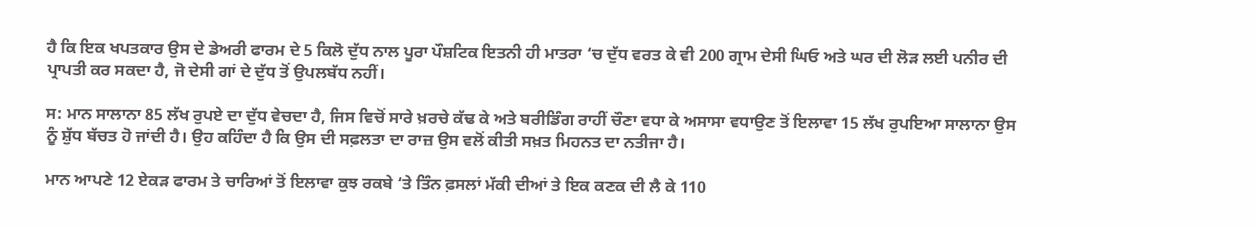ਹੈ ਕਿ ਇਕ ਖਪਤਕਾਰ ਉਸ ਦੇ ਡੇਅਰੀ ਫਾਰਮ ਦੇ 5 ਕਿਲੋ ਦੁੱਧ ਨਾਲ ਪੂਰਾ ਪੌਸ਼ਟਿਕ ਇਤਨੀ ਹੀ ਮਾਤਰਾ ‘ਚ ਦੁੱਧ ਵਰਤ ਕੇ ਵੀ 200 ਗ੍ਰਾਮ ਦੇਸੀ ਘਿਓ ਅਤੇ ਘਰ ਦੀ ਲੋੜ ਲਈ ਪਨੀਰ ਦੀ ਪ੍ਰਾਪਤੀ ਕਰ ਸਕਦਾ ਹੈ, ਜੋ ਦੇਸੀ ਗਾਂ ਦੇ ਦੁੱਧ ਤੋਂ ਉਪਲਬੱਧ ਨਹੀਂ।

ਸ: ਮਾਨ ਸਾਲਾਨਾ 85 ਲੱਖ ਰੁਪਏ ਦਾ ਦੁੱਧ ਵੇਚਦਾ ਹੈ, ਜਿਸ ਵਿਚੋਂ ਸਾਰੇ ਖ਼ਰਚੇ ਕੱਢ ਕੇ ਅਤੇ ਬਰੀਡਿੰਗ ਰਾਹੀਂ ਚੌਣਾ ਵਧਾ ਕੇ ਅਸਾਸਾ ਵਧਾਉਣ ਤੋਂ ਇਲਾਵਾ 15 ਲੱਖ ਰੁਪਇਆ ਸਾਲਾਨਾ ਉਸ ਨੂੰ ਸ਼ੁੱਧ ਬੱਚਤ ਹੋ ਜਾਂਦੀ ਹੈ। ਉਹ ਕਹਿੰਦਾ ਹੈ ਕਿ ਉਸ ਦੀ ਸਫ਼ਲਤਾ ਦਾ ਰਾਜ਼ ਉਸ ਵਲੋਂ ਕੀਤੀ ਸਖ਼ਤ ਮਿਹਨਤ ਦਾ ਨਤੀਜਾ ਹੈ।

ਮਾਨ ਆਪਣੇ 12 ਏਕੜ ਫਾਰਮ ਤੇ ਚਾਰਿਆਂ ਤੋਂ ਇਲਾਵਾ ਕੁਝ ਰਕਬੇ ‘ਤੇ ਤਿੰਨ ਫ਼ਸਲਾਂ ਮੱਕੀ ਦੀਆਂ ਤੇ ਇਕ ਕਣਕ ਦੀ ਲੈ ਕੇ 110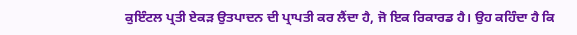ਕੁਇੰਟਲ ਪ੍ਰਤੀ ਏਕੜ ਉਤਪਾਦਨ ਦੀ ਪ੍ਰਾਪਤੀ ਕਰ ਲੈਂਦਾ ਹੈ, ਜੋ ਇਕ ਰਿਕਾਰਡ ਹੈ। ਉਹ ਕਹਿੰਦਾ ਹੈ ਕਿ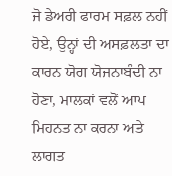ਜੋ ਡੇਅਰੀ ਫਾਰਮ ਸਫ਼ਲ ਨਹੀਂ ਹੋਏ, ਉਨ੍ਹਾਂ ਦੀ ਅਸਫ਼ਲਤਾ ਦਾ ਕਾਰਨ ਯੋਗ ਯੋਜਨਾਬੰਦੀ ਨਾ ਹੋਣਾ, ਮਾਲਕਾਂ ਵਲੋਂ ਆਪ ਮਿਹਨਤ ਨਾ ਕਰਨਾ ਅਤੇ ਲਾਗਤ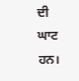ਦੀ ਘਾਟ ਹਨ।